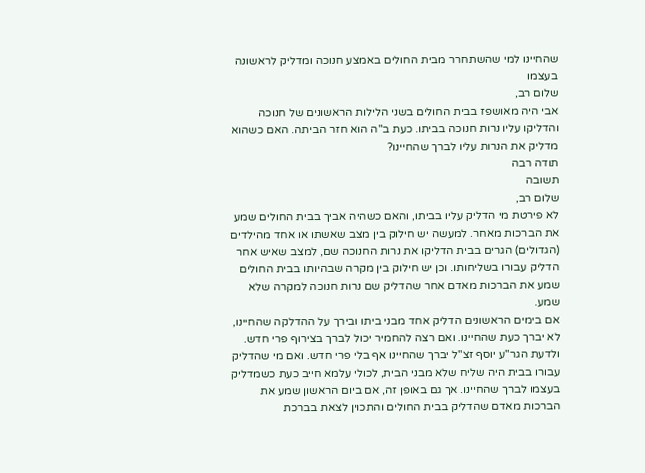שהחיינו למי שהשתחרר מבית החולים באמצע חנוכה ומדליק לראשונה בעצמו
שלום רב,
אבי היה מאושפז בבית החולים בשני הלילות הראשונים של חנוכה והדליקו עליו נרות חנוכה בביתו. כעת ב"ה הוא חזר הביתה. האם כשהוא מדליק את הנרות עליו לברך שהחיינו?
תודה רבה
תשובה
שלום רב,
לא פירטת מי הדליק עליו בביתו, והאם כשהיה אביך בבית החולים שמע את הברכות מאחר. למעשה יש חילוק בין מצב שאשתו או אחד מהילדים (הגדולים) הגרים בבית הדליקו את נרות החנוכה שם, למצב שאיש אחר הדליק עבורו בשליחותו. וכן יש חילוק בין מקרה שבהיותו בבית החולים שמע את הברכות מאדם אחר שהדליק שם נרות חנוכה למקרה שלא שמע.
אם בימים הראשונים הדליק אחד מבני ביתו ובירך על ההדלקה שהחיינו, לא יברך כעת שהחיינו. ואם רצה להחמיר יכול לברך בצירוף פרי חדש. ולדעת הגר"ע יוסף זצ"ל יברך שהחיינו אף בלי פרי חדש. ואם מי שהדליק עבורו בבית היה שליח שלא מבני הבית, לכולי עלמא חייב כעת כשמדליק בעצמו לברך שהחיינו. אך גם באופן זה, אם ביום הראשון שמע את הברכות מאדם שהדליק בבית החולים והתכוין לצאת בברכת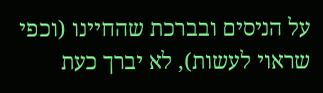על הניסים ובברכת שהחיינו (וכפי שראוי לעשות), לא יברך כעת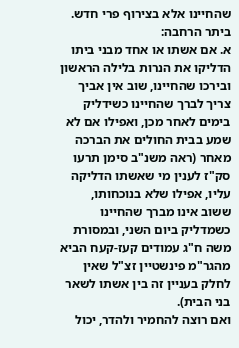שהחיינו אלא בצירוף פרי חדש.
ביתר הרחבה:
א. אם אשתו או אחד מבני ביתו הדליקו את הנרות בלילה הראשון ובירכו שהחיינו, שוב אין אביך צריך לברך שהחיינו כשידליק בימים לאחר מכן, ואפילו אם לא שמע בבית החולים את הברכה מאחר (ראה משנ"ב סימן תרעו סק"ז לענין מי שאשתו הדליקה עליו, אפילו שלא בנוכחותו, ששוב אינו מברך שהחיינו כשמדליק ביום השני, ובמסורת משה ח"ג עמודים קעז-קעח הביא מהגר"מ פינשטיין זצ"ל שאין לחלק בעניין זה בין אשתו לשאר בני הבית).
ואם רוצה להחמיר ולהדר, יכול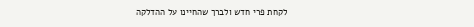לקחת פרי חדש ולברך שהחיינו על ההדלקה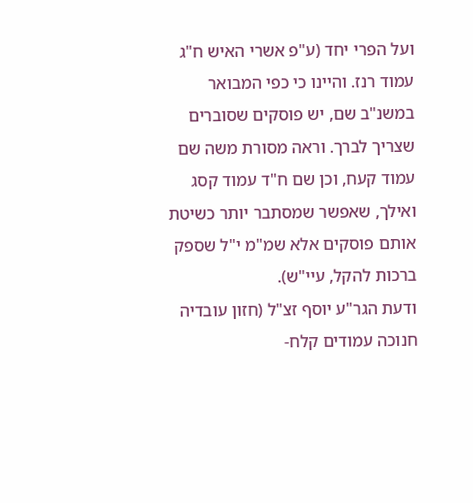ועל הפרי יחד (ע"פ אשרי האיש ח"ג עמוד רנז. והיינו כי כפי המבואר במשנ"ב שם, יש פוסקים שסוברים שצריך לברך. וראה מסורת משה שם עמוד קעח, וכן שם ח"ד עמוד קסג ואילך, שאפשר שמסתבר יותר כשיטת אותם פוסקים אלא שמ"מ י"ל שספק ברכות להקל, עיי"ש).
ודעת הגר"ע יוסף זצ"ל (חזון עובדיה חנוכה עמודים קלח-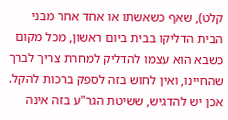קלט), שאף כשאשתו או אחד אחר מבני הבית הדליקו בבית ביום ראשון, מכל מקום כשבא הוא עצמו להדליק למחרת צריך לברך שהחיינו, ואין לחוש בזה לספק ברכות להקל. אכן יש להדגיש, ששיטת הגר"ע בזה אינה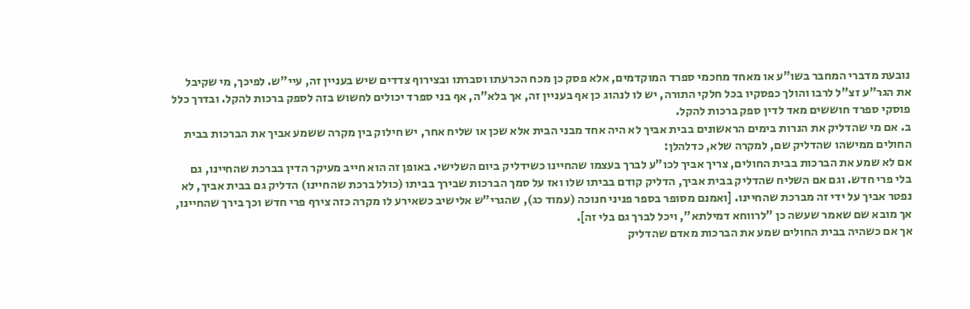נובעת מדברי המחבר בשו"ע או מאחד מחכמי ספרד המוקדמים, אלא פסק כן מכח הכרעתו וסברתו ובצירוף צדדים שיש בעניין זה, עיי"ש. לפיכך, מי שקיבל את הגר"ע זצ"ל לרבו והולך כפסקיו בכל חלקי התורה, יש לו לנהוג כן אף בעניין זה, אך בלא"ה, אף בני ספרד יכולים לחשוש בזה לספק ברכות להקל. ובדרך כלל פוסקי ספרד חוששים מאד לדין ספק ברכות להקל.
ב. אם מי שהדליק את הנרות בימים הראשונים בבית אביך לא היה אחד מבני הבית אלא שכן או שליח אחר, יש חילוק בין מקרה ששמע אביך את הברכות בבית החולים ממישהו שהדליק שם, למקרה שלא, כדלהלן:
אם לא שמע את הברכות בבית החולים, צריך אביך לכו"ע לברך בעצמו שהחיינו כשידליק ביום השלישי. באופן זה הוא חייב מעיקר הדין בברכת שהחיינו, גם בלי פרי חדש. וגם אם השליח שהדליק בבית אביך, הדליק קודם בביתו שלו ואז על סמך הברכות שבירך בביתו (כולל ברכת שהחיינו) הדליק גם בבית אביך, לא נפטר אביך על ידי זה מברכת שהחיינו. [ואמנם מסופר בספר פניני חנוכה (עמוד כג), שהגרי"ש אלישיב כשאירע לו מקרה כזה צירף פרי חדש וכך בירך שהחיינו, אך מובא שם שאמר שעשה כן "לרווחא דמילתא", ויכל לברך גם בלי זה].
אך אם כשהיה בבית החולים שמע את הברכות מאדם שהדליק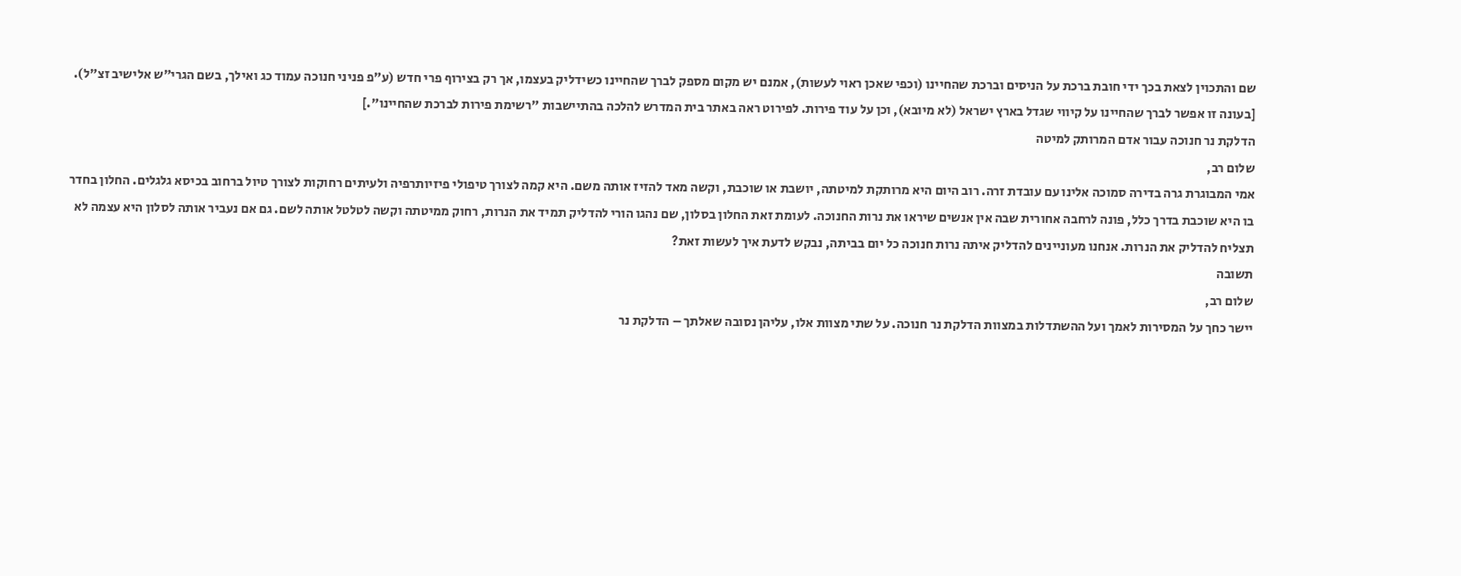שם והתכוין לצאת בכך ידי חובת ברכת על הניסים וברכת שהחיינו (וכפי שאכן ראוי לעשות), אמנם יש מקום מספק לברך שהחיינו כשידליק בעצמו, אך רק בצירוף פרי חדש (ע"פ פניני חנוכה עמוד כג ואילך, בשם הגרי"ש אלישיב זצ"ל).
[בעונה זו אפשר לברך שהחיינו על קיווי שגדל בארץ ישראל (לא מיובא), וכן על עוד פירות. לפירוט ראה באתר בית המדרש להלכה בהתיישבות "רשימת פירות לברכת שהחיינו".]
הדלקת נר חנוכה עבור אדם המרותק למיטה
שלום רב,
אמי המבוגרת גרה בדירה סמוכה אלינו עם עובדת זרה. רוב היום היא מרותקת למיטתה, יושבת או שוכבת, וקשה מאד להזיז אותה משם. היא קמה לצורך טיפולי פיזיותרפיה ולעיתים רחוקות לצורך טיול ברחוב בכיסא גלגלים. החלון בחדר בו היא שוכבת בדרך כלל, פונה לרחבה אחורית שבה אין אנשים שיראו את נרות החנוכה. לעומת זאת החלון בסלון, שם נהגו הורי להדליק תמיד את הנרות, רחוק ממיטתה וקשה לטלטל אותה לשם. גם אם נעביר אותה לסלון היא עצמה לא תצליח להדליק את הנרות. אנחנו מעוניינים להדליק איתה נרות חנוכה כל יום בביתה, נבקש לדעת איך לעשות זאת?
תשובה
שלום רב,
יישר כחך על המסירות לאמך ועל ההשתדלות במצוות הדלקת נר חנוכה. על שתי מצוות אלו, עליהן נסובה שאלתך – הדלקת נר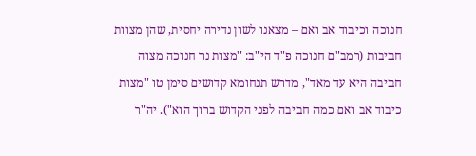חנוכה וכיבוד אב ואם – מצאנו לשון נדירה יחסית, שהן מצוות חביבות (רמב"ם חנוכה פ"ד הי"ב: "מצות נר חנוכה מצוה חביבה היא עד מאד", מדרש תנחומא קדושים סימן טו "מצות כיבוד אב ואם כמה חביבה לפני הקדוש ברוך הוא"). יה"ר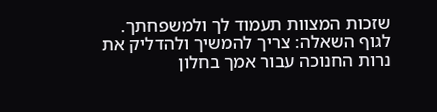שזכות המצוות תעמוד לך ולמשפחתך.
לגוף השאלה: צריך להמשיך ולהדליק את נרות החנוכה עבור אמך בחלון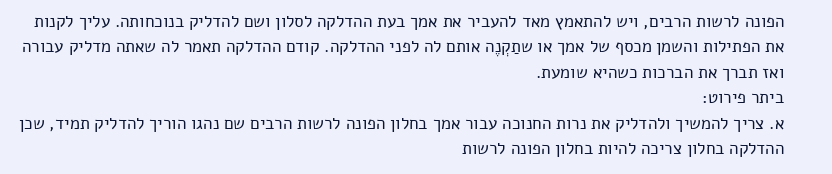הפונה לרשות הרבים, ויש להתאמץ מאד להעביר את אמך בעת ההדלקה לסלון ושם להדליק בנוכחותה. עליך לקנות את הפתילות והשמן מכסף של אמך או שתַקְנֶה אותם לה לפני ההדלקה. קודם ההדלקה תאמר לה שאתה מדליק עבורה ואז תברך את הברכות כשהיא שומעת.
ביתר פירוט:
א. צריך להמשיך ולהדליק את נרות החנוכה עבור אמך בחלון הפונה לרשות הרבים שם נהגו הוריך להדליק תמיד, שכן ההדלקה בחלון צריכה להיות בחלון הפונה לרשות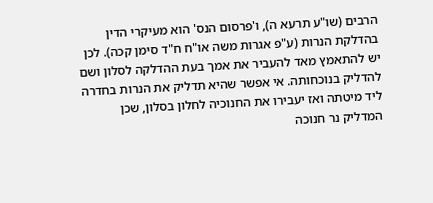הרבים (שו"ע תרעא ה), ו'פרסום הנס' הוא מעיקרי הדין בהדלקת הנרות (ע"פ אגרות משה או"ח ח"ד סימן קכה). לכן יש להתאמץ מאד להעביר את אמך בעת ההדלקה לסלון ושם להדליק בנוכחותה. אי אפשר שהיא תדליק את הנרות בחדרה ליד מיטתה ואז יעבירו את החנוכיה לחלון בסלון, שכן המדליק נר חנוכה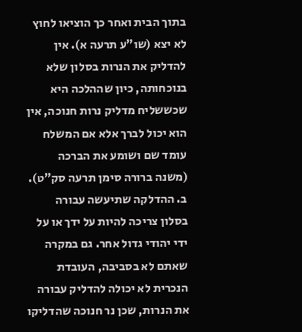בתוך הבית ואחר כך הוציאו לחוץ לא יצא (שו"ע תרעה א). אין להדליק את הנרות בסלון שלא בנוכחותה, כיון שההלכה היא שכששליח מדליק נרות חנוכה, אין הוא יכול לברך אלא אם המשלח עומד שם ושומע את הברכה (משנה ברורה סימן תרעה סק"ט).
ב. ההדלקה שתיעשה עבורה בסלון צריכה להיות על ידך או על ידי יהודי גדול אחר. גם במקרה שאתם לא בסביבה, העובדת הנכרית לא יכולה להדליק עבורה את הנרות, שכן נר חנוכה שהדליקו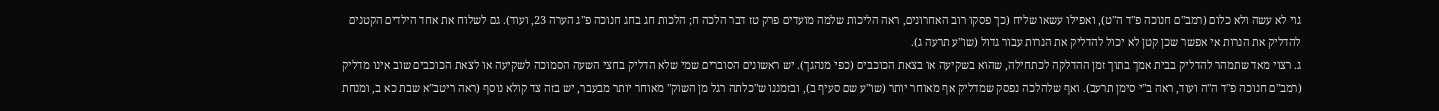גוי לא עשה ולא כלום (רמב"ם חנוכה פ"ד ה"ט), ואפילו עשאו שליח (כך פסקו רוב האחרונים, ראה הליכות שלמה מועדים פרק טז דבר הלכה ח; הלכות חג בחג חנוכה פ"ג הערה 23, ועוד). גם לשלוח את אחד הילדים הקטנים להדליק את הנרות אי אפשר שכן קטן לא יכול להדליק את הנרות עבור גדול (שו"ע תרעה ג).
ג. רצוי מאד שתמהר להדליק בבית אמך בתוך זמן ההדלקה לכתחילה, שהוא בשקיעה או בצאת הכוכבים (כפי מנהגך). יש ראשונים הסוברים שמי שלא הדליק בחצי השעה הסמוכה לשקיעה או לצאת הכוכבים שוב אינו מדליק (רמב"ם חנוכה פ"ד ה"ה ועוד, ראה ב"י סימן תרעב). ואף שלהלכה נפסק שמדליק אף מאוחר יותר (שו"ע שם סעיף ב), ובזמננו ש"כלתה רגל מן השוק" מאוחר יותר מבעבר, יש בזה צד קולא נוסף (ראה ריטב"א שבת כא ב, ומנחת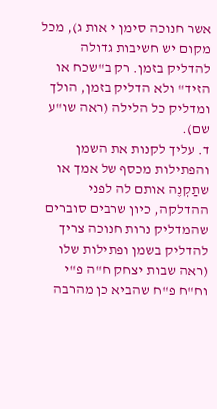אשר חנוכה סימן י אות ג), מכל מקום יש חשיבות גדולה להדליק בזמן. רק ב"שכח או הזיד" ולא הדליק בזמן, הולך ומדליק כל הלילה (ראה שו"ע שם).
ד. עליך לקנות את השמן והפתילות מכסף של אמך או שתַקְנֶה אותם לה לפני ההדלקה, כיון שרבים סוברים שהמדליק נרות חנוכה צריך להדליק בשמן ופתילות שלו (ראה שבות יצחק ח"ה פ"י וח"ח פ"ח שהביא כן מהרבה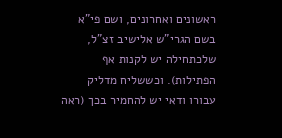ראשונים ואחרונים, ושם פי"א בשם הגרי"ש אלישיב זצ"ל, שלכתחילה יש לקנות אף הפתילות). וכששליח מדליק עבורו ודאי יש להחמיר בכך (ראה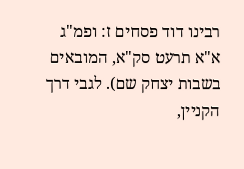רבינו דוד פסחים ז: ופמ"ג א"א תרעט סק"א, המובאים בשבות יצחק שם). לגבי דרך הקניין,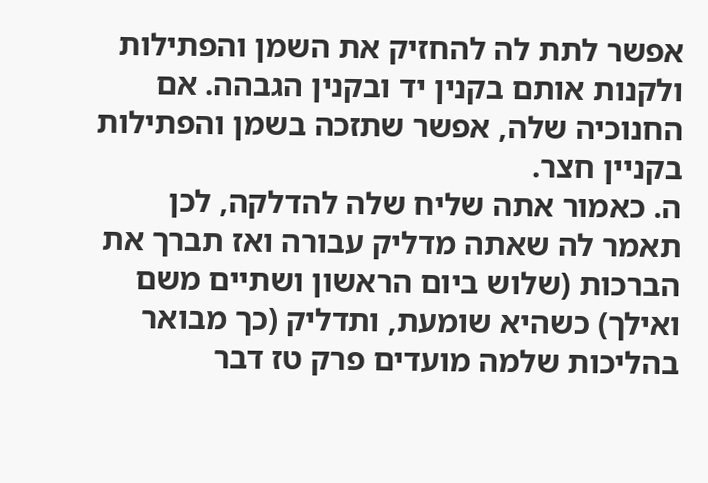אפשר לתת לה להחזיק את השמן והפתילות ולקנות אותם בקנין יד ובקנין הגבהה. אם החנוכיה שלה, אפשר שתזכה בשמן והפתילות בקניין חצר.
ה. כאמור אתה שליח שלה להדלקה, לכן תאמר לה שאתה מדליק עבורה ואז תברך את הברכות (שלוש ביום הראשון ושתיים משם ואילך) כשהיא שומעת, ותדליק (כך מבואר בהליכות שלמה מועדים פרק טז דבר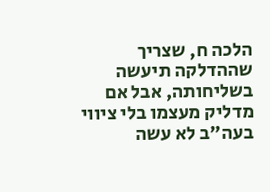הלכה ח, שצריך שההדלקה תיעשה בשליחותה, אבל אם מדליק מעצמו בלי ציווי בעה"ב לא עשה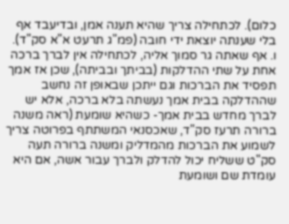כלום). לכתחילה צריך שהיא תענה אמן, ובדיעבד אף בלי שענתה יוצאת ידי חובה (פמ"ג תרעט א"א סק"ד).
ו. אף שאתה גר סמוך אליה, לכתחילה אין לברך ברכה אחת על שתי ההדלקות (בביתך ובביתה), שכן אז אמך תפסיד את הברכות וגם ייתכן שבאופן זה נחשב שההדלקה בבית אמך נעשתה בלא ברכה, אלא יש לברך מחדש בבית אמך- כשהיא שומעת (ראה משנה ברורה תרעז סק"ד, שאכסנאי המשתתף בפרוטה צריך לשמוע את הברכות מהמדליק ומשנה ברורה תעה סק"ט ששליח יכול להדלק ולברך עבור אשה, אם היא עומדת שם ושומעת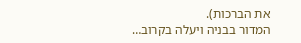את הברכות).
המדור בבניה ויעלה בקרוב…